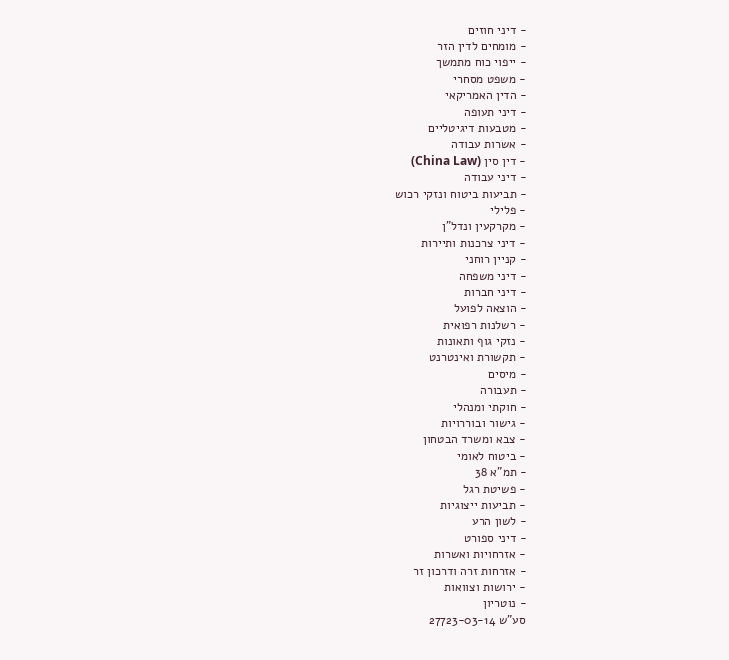- דיני חוזים
- מומחים לדין הזר
- ייפוי כוח מתמשך
- משפט מסחרי
- הדין האמריקאי
- דיני תעופה
- מטבעות דיגיטליים
- אשרות עבודה
- דין סין (China Law)
- דיני עבודה
- תביעות ביטוח ונזקי רכוש
- פלילי
- מקרקעין ונדל"ן
- דיני צרכנות ותיירות
- קניין רוחני
- דיני משפחה
- דיני חברות
- הוצאה לפועל
- רשלנות רפואית
- נזקי גוף ותאונות
- תקשורת ואינטרנט
- מיסים
- תעבורה
- חוקתי ומנהלי
- גישור ובוררויות
- צבא ומשרד הבטחון
- ביטוח לאומי
- תמ"א 38
- פשיטת רגל
- תביעות ייצוגיות
- לשון הרע
- דיני ספורט
- אזרחויות ואשרות
- אזרחות זרה ודרכון זר
- ירושות וצוואות
- נוטריון
סע"ש 27723-03-14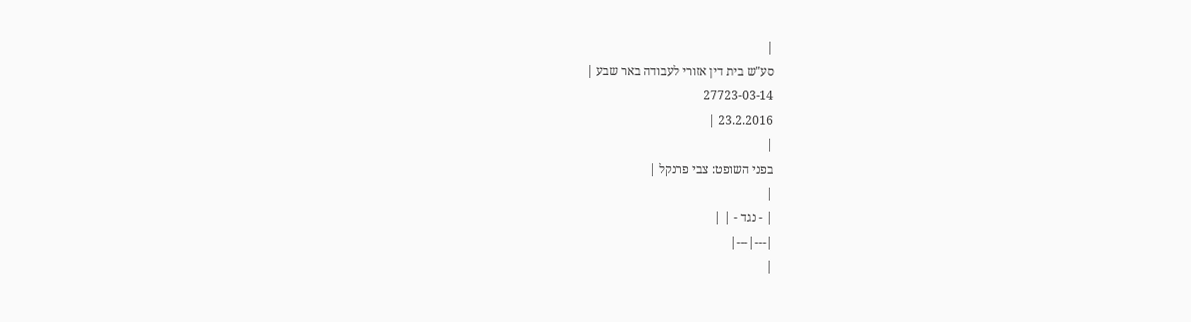|
סע"ש בית דין אזורי לעבודה באר שבע |
27723-03-14
23.2.2016 |
|
בפני השופט: צבי פרנקל |
|
| - נגד - | |
|---|---|
|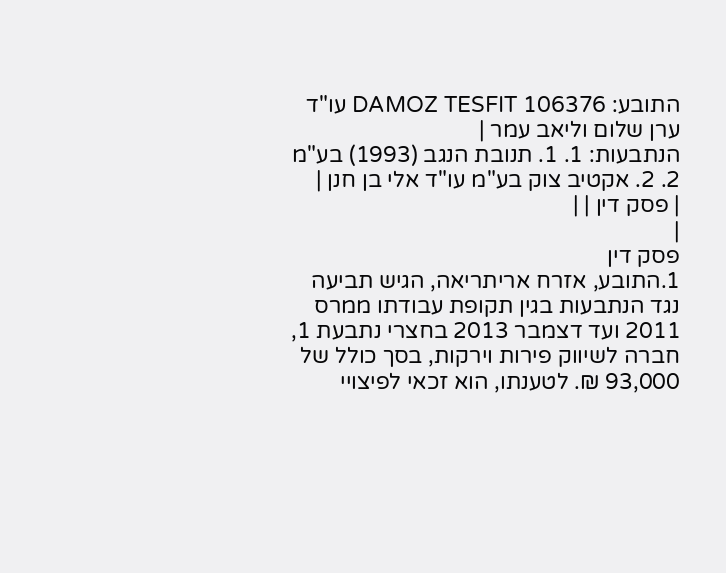התובע: DAMOZ TESFIT 106376 עו"ד ערן שלום וליאב עמר |
הנתבעות: 1. 1. תנובת הנגב (1993) בע"מ 2. 2. אקטיב צוק בע"מ עו"ד אלי בן חנן |
| פסק דין | |
|
פסק דין
1.התובע, אזרח אריתריאה, הגיש תביעה נגד הנתבעות בגין תקופת עבודתו ממרס 2011 ועד דצמבר 2013 בחצרי נתבעת 1, חברה לשיווק פירות וירקות, בסך כולל של 93,000 ₪. לטענתו, הוא זכאי לפיצויי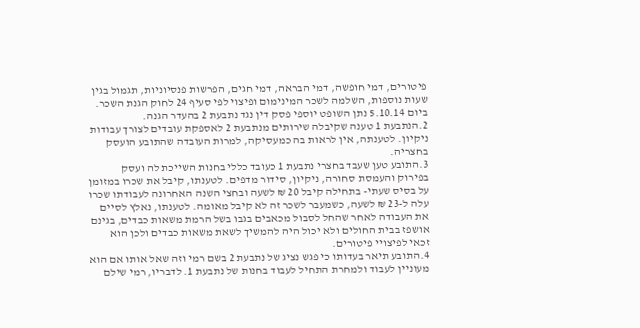פיטורים, דמי חופשה, דמי הבראה, דמי חגים, הפרשות פנסיוניות, תגמול בגין שעות נוספות, השלמה לשכר המינימום ופיצוי לפי סעיף 24 לחוק הגנת השכר. ביום 5.10.14 נתן השופט יוספי פסק דין נגד נתבעת 2 בהעדר הגנה.
2.הנתבעת 1 טענה שקיבלה שירותים מנתבעת 2 לאספקת עובדים לצורך עבודות ניקיון. לטענתה, אין לראות בה כמעסיקה, למרות העובדה שהתובע הועסק בחצריה.
3.התובע טען שעבד בחצרי נתבעת 1 כעובד כללי בחנות השייכת לה ועסק בפירוק והעמסת סחורה, ניקיון, סידור מדפים. לטענתו, קיבל את שכרו במזומן על בסיס שעתי- בתחילה קיבל 20 ₪ לשעה ובחצי השנה האחרונה לעבודתו שכרו עלה ל-23 ₪ לשעה, כשמעבר לשכר זה לא קיבל מאומה. לטענתו, נאלץ לסיים את העבודה לאחר שהחל לסבול מכאבים בגבו בשל הרמת משאות כבדים, בגינם אושפז בבית החולים ולא יכול היה להמשיך לשאת משאות כבדים ולכן הוא זכאי לפיצויי פיטורים.
4.התובע תיאר בעדותו כי פגש נציג של נתבעת 2 בשם רמי וזה שאל אותו אם הוא מעוניין לעבוד ולמחרת התחיל לעבוד בחנות של נתבעת 1. לדבריו, רמי שילם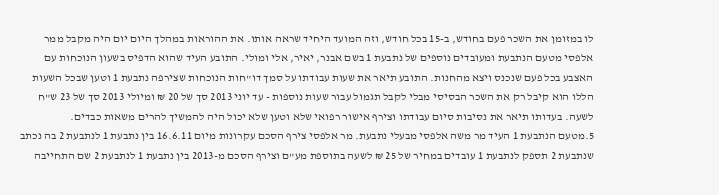לו במזומן את השכר פעם בחודש, ב-15 בכל חודש, וזה המועד היחיד שראה אותו. את ההוראות במהלך היום יום היה מקבל ממר אלפסי מטעם הנתבעת ומעובדים נוספים של נתבעת 1 בשם אבנר, יאיר, אלי ומולי. התובע העיד שהוא הדפיס בשעון הנוכחות עם האצבע בכל פעם שנכנס ויצא מהחנות. התובע תיאר את שעות עבודתו על סמך דו"חות הנוכחות שצירפה נתבעת 1 וטען שבכל השעות הללו הוא קיבל רק את השכר הבסיסי מבלי לקבל תגמול עבור שעות נוספות - עד יוני 2013 סך של 20 ₪ ומיולי 2013 סך של 23 ש"ח לשעה. בעדותו תיאר את נסיבות סיום עבודתו וצירף אישור רפואי שלא וטען שלא יכול היה להמשיך להרים משאות כבדים.
5.מטעם הנתבעת 1 העיד מר משה אלפסי מבעלי נתבעת. מר אלפסי צירף הסכם עקרונות מיום 16.6.11 בין נתבעת 1 לנתבעת 2 בה נכתב שנתבעת 2 תספק לנתבעת 1 עובדים במחיר של 25 ₪ לשעה בתוספת מע"ם וצירף הסכם מ-2013 בין נתבעת 1 לנתבעת 2 שם התחייבה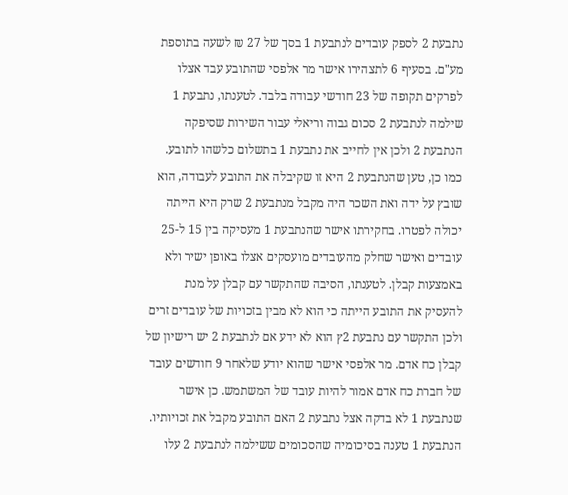נתבעת 2 לספק עובדים לנתבעת 1 בסך של 27 ₪ לשעה בתוספת מע"ם. בסעיף 6 לתצהירו אישר מר אלפסי שהתובע עבד אצלו לפרקים תקופה של 23 חודשי עבודה בלבד. לטענתו, נתבעת 1 שילמה לנתבעת 2 סכום גבוה וריאלי עבור השירות שסיפקה הנתבעת 2 ולכן אין לחייב את נתבעת 1 בתשלום כלשהו לתובע. כמו כן, טען שהנתבעת 2 היא זו שקיבלה את התובע לעבודה, הוא שובץ על ידה ואת השכר היה מקבל מנתבעת 2 שרק היא הייתה יכולה לפטרו. בחקירתו אישר שהנתבעת 1 מעסיקה בין 15 ל-25 עובדים ואישר שחלק מהעובדים מועסקים אצלו באופן ישיר ולא באמצעות קבלן. לטענתו, הסיבה שהתקשר עם קבלן על מנת להעסיק את התובע הייתה כי הוא לא מבין בזכויות של עובדים זרים ולכן התקשר עם נתבעת 2ץ הוא לא ידע אם לנתבעת 2 יש רישיון של קבלן כח אדם. מר אלפסי אישר שהוא יודע שלאחר 9 חודשים עובד של חברת כח אדם אמור להיות עובד של המשתמש. כן אישר שנתבעת 1 לא בדקה אצל נתבעת 2 האם התובע מקבל את זכויותיו. הנתבעת 1 טענה בסיכומיה שהסכומים ששילמה לנתבעת 2 עלו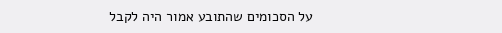על הסכומים שהתובע אמור היה לקבל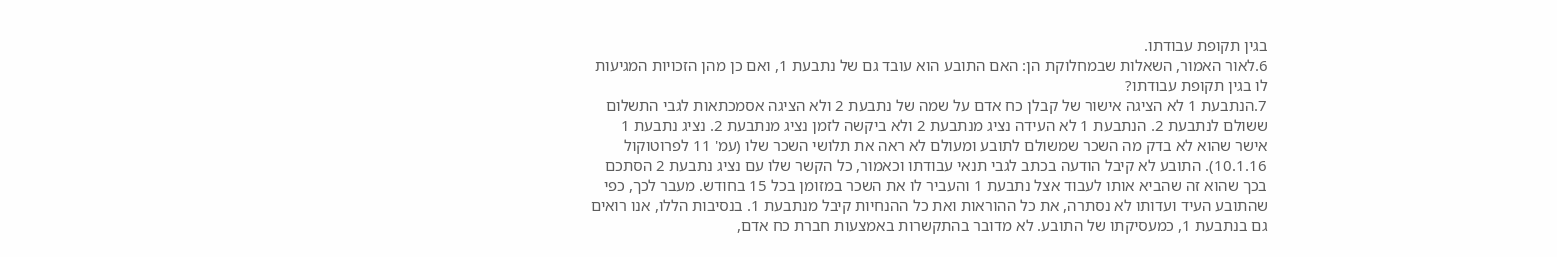בגין תקופת עבודתו.
6.לאור האמור, השאלות שבמחלוקת הן: האם התובע הוא עובד גם של נתבעת 1, ואם כן מהן הזכויות המגיעות לו בגין תקופת עבודתו?
7.הנתבעת 1 לא הציגה אישור של קבלן כח אדם על שמה של נתבעת 2 ולא הציגה אסמכתאות לגבי התשלום ששולם לנתבעת 2. הנתבעת 1 לא העידה נציג מנתבעת 2 ולא ביקשה לזמן נציג מנתבעת 2. נציג נתבעת 1 אישר שהוא לא בדק מה השכר שמשולם לתובע ומעולם לא ראה את תלושי השכר שלו (עמ' 11 לפרוטוקול 10.1.16). התובע לא קיבל הודעה בכתב לגבי תנאי עבודתו וכאמור, כל הקשר שלו עם נציג נתבעת 2 הסתכם בכך שהוא זה שהביא אותו לעבוד אצל נתבעת 1 והעביר לו את השכר במזומן בכל 15 בחודש. מעבר לכך, כפי שהתובע העיד ועדותו לא נסתרה, את כל ההוראות ואת כל ההנחיות קיבל מנתבעת 1. בנסיבות הללו, אנו רואים גם בנתבעת 1, כמעסיקתו של התובע. לא מדובר בהתקשרות באמצעות חברת כח אדם,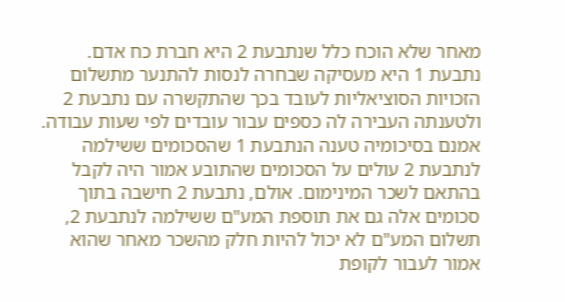מאחר שלא הוכח כלל שנתבעת 2 היא חברת כח אדם. נתבעת 1 היא מעסיקה שבחרה לנסות להתנער מתשלום הזכויות הסוציאליות לעובד בכך שהתקשרה עם נתבעת 2 ולטענתה העבירה לה כספים עבור עובדים לפי שעות עבודה. אמנם בסיכומיה טענה הנתבעת 1 שהסכומים ששילמה לנתבעת 2 עולים על הסכומים שהתובע אמור היה לקבל בהתאם לשכר המינימום. אולם, נתבעת 2 חישבה בתוך סכומים אלה גם את תוספת המע"ם ששילמה לנתבעת 2, תשלום המע"ם לא יכול להיות חלק מהשכר מאחר שהוא אמור לעבור לקופת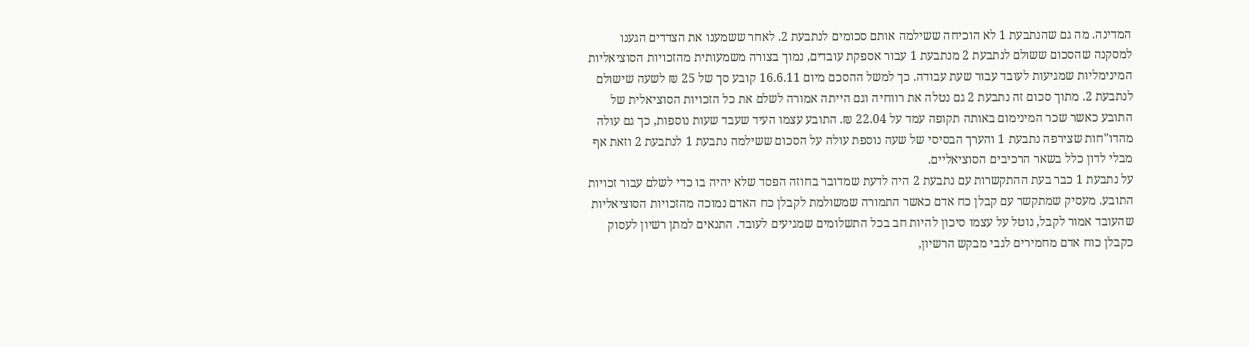המדינה. מה גם שהנתבעת 1 לא הוכיחה ששילמה אותם סכומים לנתבעת 2. לאחר ששמענו את הצדדים הגענו למסקנה שהסכום ששולם לנתבעת 2 מנתבעת 1 עבור אספקת עובדים, נמוך בצורה משמעותית מהזכויות הסוציאליות המינימליות שמגיעות לעובד עבור שעת עבודה. כך למשל ההסכם מיום 16.6.11 קובע סך של 25 ₪ לשעה שישולם לנתבעת 2. מתוך סכום זה נתבעת 2 גם נטלה את רווחיה וגם הייתה אמורה לשלם את כל הזכויות הסוציאלית של התובע כאשר שכר המינימום באותה תקופה עמד על 22.04 ₪. התובע עצמו העיד שעבד שעות נוספות, כך גם עולה מהדו"חות שצירפה נתבעת 1 והערך הבסיסי של שעה נוספת עולה על הסכום ששילמה נתבעת 1 לנתבעת 2 וזאת אף מבלי לדון כלל בשאר הרכיבים הסוציאליים.
על נתבעת 1 כבר בעת ההתקשרות עם נתבעת 2 היה לדעת שמדובר בחוזה הפסד שלא יהיה בו כדי לשלם עבור זכויות התובע. מעסיק שמתקשר עם קבלן כח אדם כאשר התמורה שמשולמת לקבלן כח האדם נמוכה מהזכויות הסוציאליות שהעובד אמור לקבל, נוטל על עצמו סיכון להיות חב בכל התשלומים שמגיעים לעובד. התנאים למתן רשיון לעסוק כקבלן כוח אדם מחמירים לגבי מבקש הרשיון,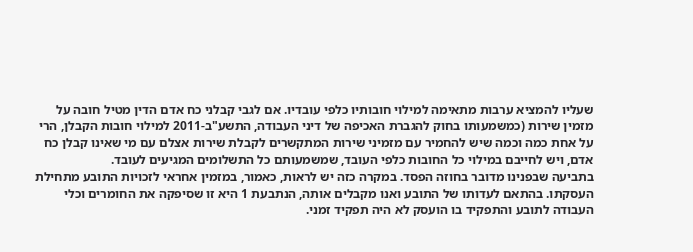שעליו להמציא ערבות מתאימה למילוי חובותיו כלפי עובדיו. אם לגבי קבלני כח אדם הדין מטיל חובה על מזמין שירות (כמשמעותו בחוק להגברת האכיפה של דיני העבודה, התשע"ב-2011 למילוי חובות הקבלן, הרי על אחת כמה וכמה שיש להחמיר עם מזמיני שירות המתקשרים לקבלת שירות אצלם עם מי שאינו קבלן כח אדם, ויש לחייבם במילוי כל החובות כלפי העובד, שמשמעותם כל התשלומים המגיעים לעובד.
בתביעה שבפנינו מדובר בחוזה הפסד. במקרה כזה יש לראות, כאמור, במזמין אחראי לזכויות התובע מתחילת העסקתו. בהתאם לעדותו של התובע ואנו מקבלים אותה, הנתבעת 1 היא זו שסיפקה את החומרים וכלי העבודה לתובע והתפקיד בו הועסק לא היה תפקיד זמני.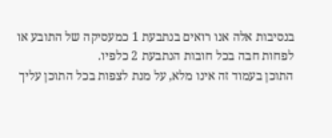בנסיבות אלה אנו רואים בנתבעת 1 כמעסיקה של התובע או לפחות חבה בכל חובות הנתבעת 2 כלפיו.
התוכן בעמוד זה אינו מלא, על מנת לצפות בכל התוכן עליך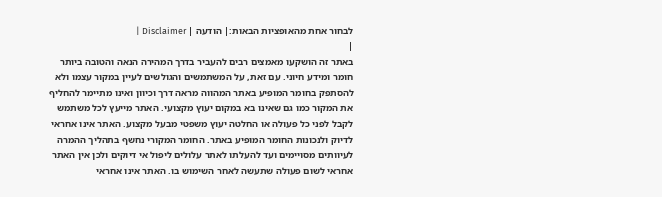לבחור אחת מהאופציות הבאות:| הודעה | Disclaimer |
|
באתר זה הושקעו מאמצים רבים להעביר בדרך המהירה הנאה והטובה ביותר חומר ומידע חיוני. עם זאת, על המשתמשים והגולשים לעיין במקור עצמו ולא להסתפק בחומר המופיע באתר המהווה מראה דרך וכיוון ואינו מתיימר להחליף את המקור כמו גם שאינו בא במקום יעוץ מקצועי. האתר מייעץ לכל משתמש לקבל לפני כל פעולה או החלטה יעוץ משפטי מבעל מקצוע. האתר אינו אחראי לדיוק ולנכונות החומר המופיע באתר. החומר המקורי נחשף בתהליך ההמרה לעיוותים מסויימים ועד להעלתו לאתר עלולים ליפול אי דיוקים ולכן אין האתר אחראי לשום פעולה שתעשה לאחר השימוש בו. האתר אינו אחראי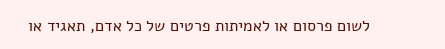לשום פרסום או לאמיתות פרטים של כל אדם, תאגיד או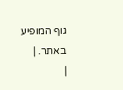גוף המופיע באתר. |
|